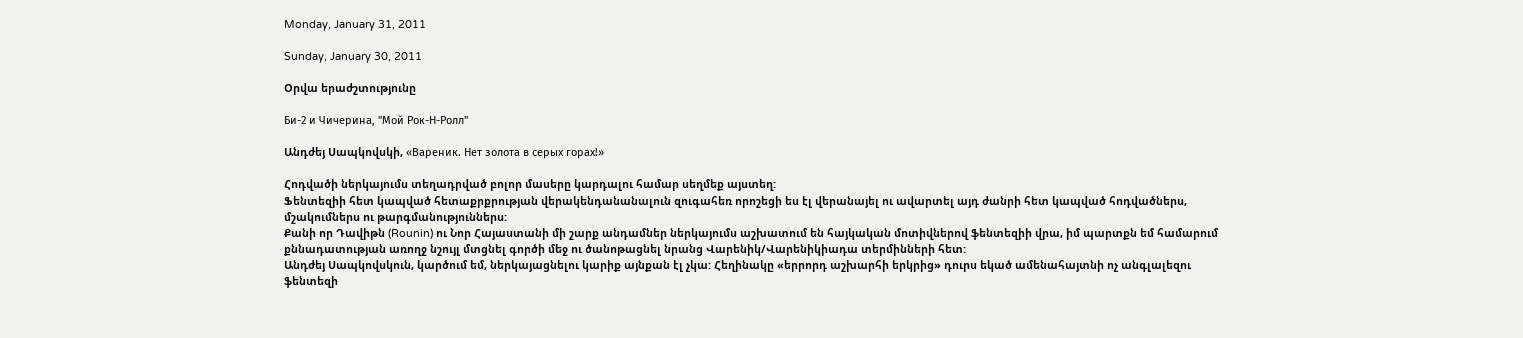Monday, January 31, 2011

Sunday, January 30, 2011

Օրվա երաժշտությունը

Би-2 и Чичерина, "Мой Рок-Н-Ролл"

Անդժեյ Սապկովսկի, «Вареник. Нет золота в серых горах!»

Հոդվածի ներկայումս տեղադրված բոլոր մասերը կարդալու համար սեղմեք այստեղ:
Ֆենտեզիի հետ կապված հետաքրքրության վերակենդանանալուն զուգահեռ որոշեցի ես էլ վերանայել ու ավարտել այդ ժանրի հետ կապված հոդվածներս, մշակումներս ու թարգմանություններս:
Քանի որ Դավիթն (Rounin) ու Նոր Հայաստանի մի շարք անդամներ ներկայումս աշխատում են հայկական մոտիվներով ֆենտեզիի վրա, իմ պարտքն եմ համարում քննադատության առողջ նշույլ մտցնել գործի մեջ ու ծանոթացնել նրանց Վարենիկ/Վարենիկիադա տերմինների հետ:
Անդժեյ Սապկովսկուն, կարծում եմ, ներկայացնելու կարիք այնքան էլ չկա: Հեղինակը «երրորդ աշխարհի երկրից» դուրս եկած ամենահայտնի ոչ անգլալեզու ֆենտեզի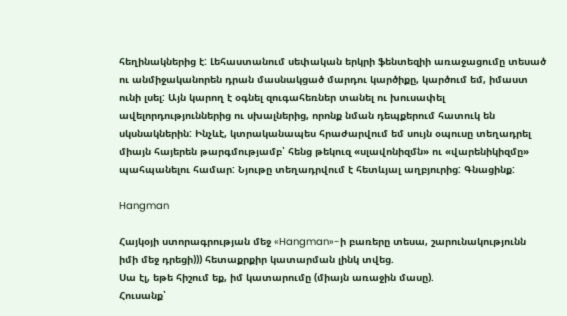հեղինակներից է: Լեհաստանում սեփական երկրի ֆենտեզիի առաջացումը տեսած ու անմիջականորեն դրան մասնակցած մարդու կարծիքը, կարծում եմ, իմաստ ունի լսել: Այն կարող է օգնել զուգահեռներ տանել ու խուսափել ավելորդություններից ու սխալներից, որոնք նման դեպքերում հատուկ են սկսնակներին: Ինչևէ, կտրականապես հրաժարվում եմ սույն օպուսը տեղադրել միայն հայերեն թարգմությամբ՝ հենց թեկուզ «սլավոնիզմն» ու «վարենիկիզմը» պահպանելու համար: Նյութը տեղադրվում է հետևյալ աղբյուրից: Գնացինք:

Hangman

Հայկօյի ստորագրության մեջ «Hangman»-ի բառերը տեսա, շարունակությունն իմի մեջ դրեցի))) հետաքրքիր կատարման լինկ տվեց.
Սա էլ, եթե հիշում եք, իմ կատարումը (միայն առաջին մասը).
Հուսանք՝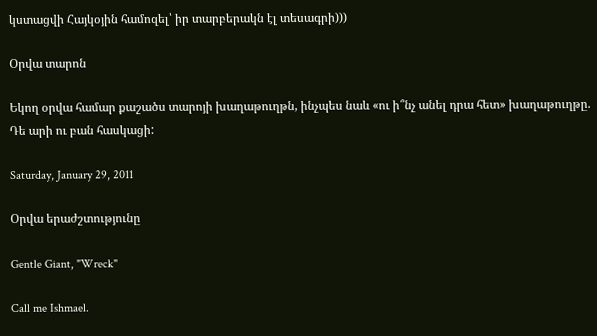կստացվի Հայկօյին համոզել՝ իր տարբերակն էլ տեսագրի)))

Օրվա տարոն

Եկող օրվա համար քաշածս տարոյի խաղաթուղթն, ինչպես նաև «ու ի՞նչ անել դրա հետ» խաղաթուղթը.
Դե արի ու բան հասկացի:

Saturday, January 29, 2011

Օրվա երաժշտությունը

Gentle Giant, "Wreck"

Call me Ishmael.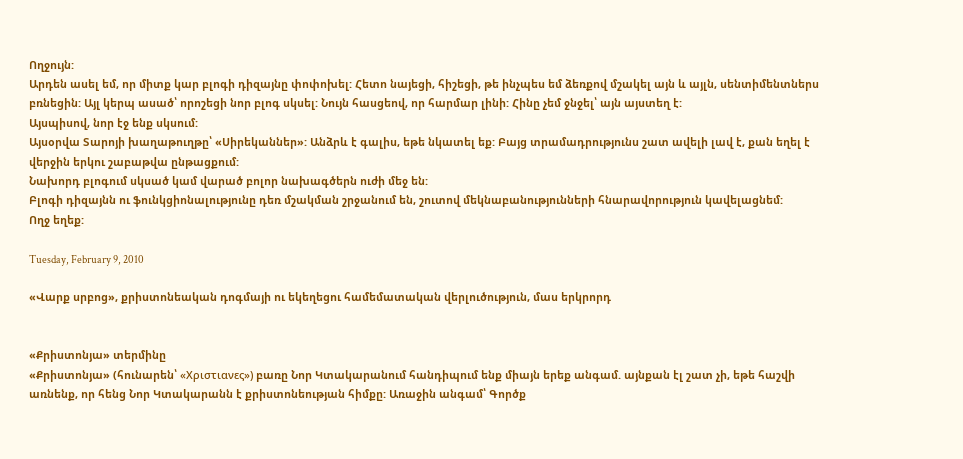Ողջույն:
Արդեն ասել եմ, որ միտք կար բլոգի դիզայնը փոփոխել: Հետո նայեցի, հիշեցի, թե ինչպես եմ ձեռքով մշակել այն և այլն, սենտիմենտներս բռնեցին: Այլ կերպ ասած՝ որոշեցի նոր բլոգ սկսել: Նույն հասցեով, որ հարմար լինի: Հինը չեմ ջնջել՝ այն այստեղ է:
Այսպիսով, նոր էջ ենք սկսում:
Այսօրվա Տարոյի խաղաթուղթը՝ «Սիրեկաններ»: Անձրև է գալիս, եթե նկատել եք: Բայց տրամադրությունս շատ ավելի լավ է, քան եղել է վերջին երկու շաբաթվա ընթացքում:
Նախորդ բլոգում սկսած կամ վարած բոլոր նախագծերն ուժի մեջ են:
Բլոգի դիզայնն ու ֆունկցիոնալությունը դեռ մշակման շրջանում են, շուտով մեկնաբանությունների հնարավորություն կավելացնեմ:
Ողջ եղեք:

Tuesday, February 9, 2010

«Վարք սրբոց», քրիստոնեական դոգմայի ու եկեղեցու համեմատական վերլուծություն, մաս երկրորդ


«Քրիստոնյա» տերմինը
«Քրիստոնյա» (հունարեն՝ «Χριστιανες») բառը Նոր Կտակարանում հանդիպում ենք միայն երեք անգամ. այնքան էլ շատ չի, եթե հաշվի առնենք, որ հենց Նոր Կտակարանն է քրիստոնեության հիմքը: Առաջին անգամ՝ Գործք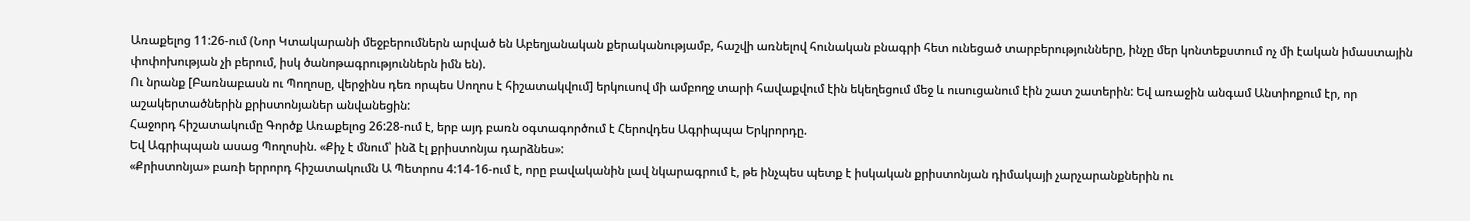Առաքելոց 11:26-ում (Նոր Կտակարանի մեջբերումներն արված են Աբեղյանական քերականությամբ, հաշվի առնելով հունական բնագրի հետ ունեցած տարբերությունները, ինչը մեր կոնտեքստում ոչ մի էական իմաստային փոփոխության չի բերում, իսկ ծանոթագրություններն իմն են).
Ու նրանք [Բառնաբասն ու Պողոսը, վերջինս դեռ որպես Սողոս է հիշատակվում] երկուսով մի ամբողջ տարի հավաքվում էին եկեղեցում մեջ և ուսուցանում էին շատ շատերին: Եվ առաջին անգամ Անտիոքում էր, որ աշակերտածներին քրիստոնյաներ անվանեցին:
Հաջորդ հիշատակումը Գործք Առաքելոց 26:28-ում է, երբ այդ բառն օգտագործում է Հերովդես Ագրիպպա Երկրորդը.
Եվ Ագրիպպան ասաց Պողոսին. «Քիչ է մնում՝ ինձ էլ քրիստոնյա դարձնես»:
«Քրիստոնյա» բառի երրորդ հիշատակումն Ա Պետրոս 4:14-16-ում է, որը բավականին լավ նկարագրում է, թե ինչպես պետք է իսկական քրիստոնյան դիմակայի չարչարանքներին ու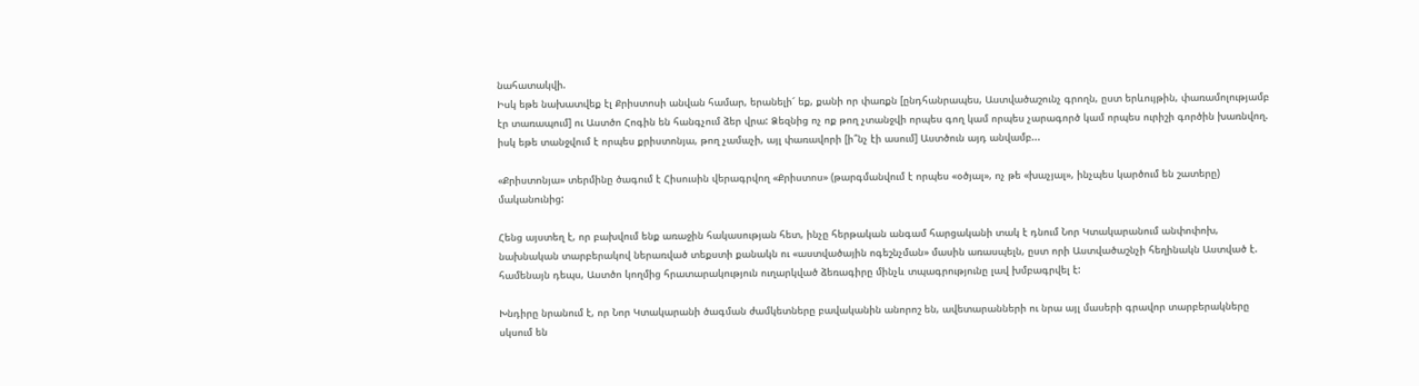նահատակվի.
Իսկ եթե նախատվեք էլ Քրիստոսի անվան համար, երանելի՜ եք, քանի որ փառքն [ընդհանրապես, Աստվածաշունչ գրողն, ըստ երևույթին, փառամոլությամբ էր տառապում] ու Աստծո Հոգին են հանգչում ձեր վրա: Ձեզնից ոչ ոք թող չտանջվի որպես գող կամ որպես չարագործ կամ որպես ուրիշի գործին խառնվող. իսկ եթե տանջվում է որպես քրիստոնյա, թող չամաչի, այլ փառավորի [ի՞նչ էի ասում] Աստծուն այդ անվամբ...

«Քրիստոնյա» տերմինը ծագում է Հիսուսին վերագրվող «Քրիստոս» (թարգմանվում է որպես «օծյալ», ոչ թե «խաչյալ», ինչպես կարծում են շատերը) մականունից:

Հենց այստեղ է, որ բախվում ենք առաջին հակասության հետ, ինչը հերթական անգամ հարցականի տակ է դնում Նոր Կտակարանում անփոփոխ, նախնական տարբերակով ներառված տեքստի քանակն ու «աստվածային ոգեշնչման» մասին առասպելն, ըստ որի Աստվածաշնչի հեղինակն Աստված է. համենայն դեպս, Աստծո կողմից հրատարակություն ուղարկված ձեռագիրը մինչև տպագրությունը լավ խմբագրվել է:

Խնդիրը նրանում է, որ Նոր Կտակարանի ծագման ժամկետները բավականին անորոշ են, ավետարանների ու նրա այլ մասերի գրավոր տարբերակները սկսում են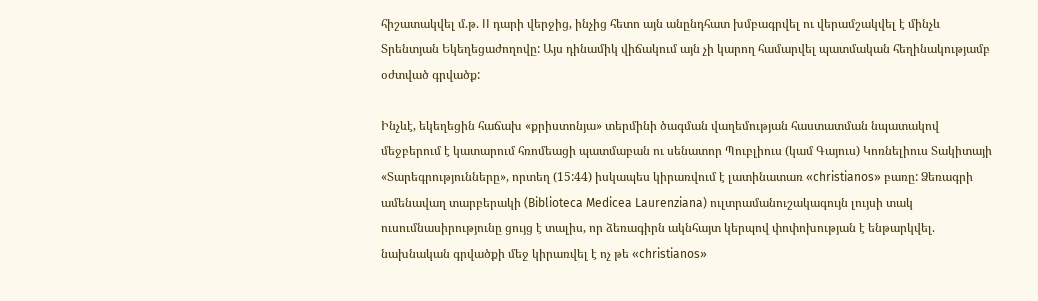հիշատակվել մ.թ. II դարի վերջից, ինչից հետո այն անընդհատ խմբագրվել ու վերամշակվել է մինչև Տրենտյան Եկեղեցաժողովը: Այս դինամիկ վիճակում այն չի կարող համարվել պատմական հեղինակությամբ օժտված գրվածք:

Ինչևէ, եկեղեցին հաճախ «քրիստոնյա» տերմինի ծագման վաղեմության հաստատման նպատակով մեջբերում է կատարում հռոմեացի պատմաբան ու սենատոր Պուբլիուս (կամ Գայուս) Կոռնելիուս Տակիտայի «Տարեգրությունները», որտեղ (15:44) իսկապես կիրառվում է լատինատառ «christianos» բառը: Ձեռագրի ամենավաղ տարբերակի (Biblioteca Medicea Laurenziana) ուլտրամանուշակագույն լույսի տակ ուսումնասիրությունը ցույց է տալիս, որ ձեռագիրն ակնհայտ կերպով փոփոխության է ենթարկվել. նախնական գրվածքի մեջ կիրառվել է ոչ թե «christianos»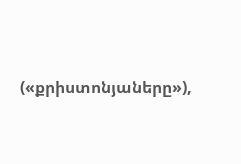(«քրիստոնյաները»),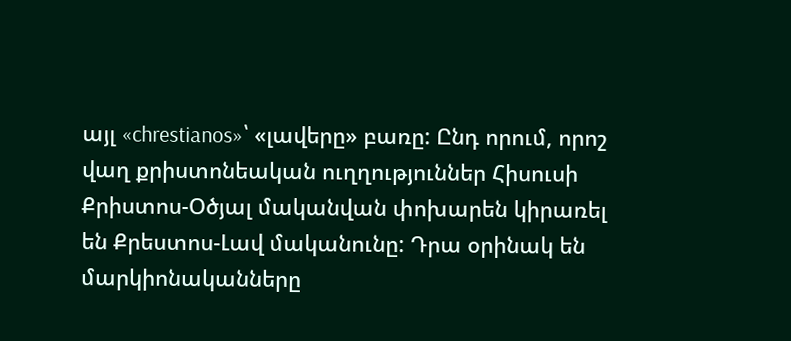այլ «chrestianos»՝ «լավերը» բառը: Ընդ որում, որոշ վաղ քրիստոնեական ուղղություններ Հիսուսի Քրիստոս-Օծյալ մականվան փոխարեն կիրառել են Քրեստոս-Լավ մականունը: Դրա օրինակ են մարկիոնականները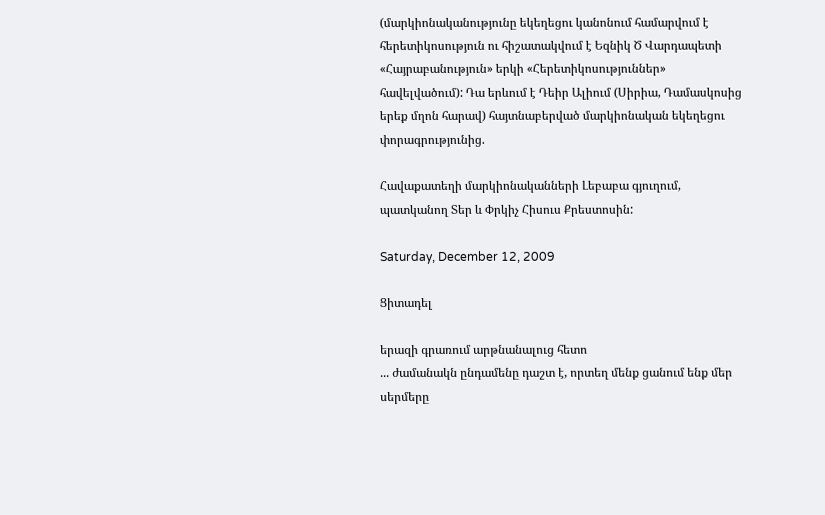(մարկիոնականությունը եկեղեցու կանոնում համարվում է հերետիկոսություն ու հիշատակվում է Եզնիկ Ծ Վարդապետի «Հայրաբանություն» երկի «Հերետիկոսություններ» հավելվածում): Դա երևում է Դեիր Ալիում (Սիրիա, Դամասկոսից երեք մղոն հարավ) հայտնաբերված մարկիոնական եկեղեցու փորագրությունից.

Հավաքատեղի մարկիոնականների Լեբաբա գյուղում, պատկանող Տեր և Փրկիչ Հիսուս Քրեստոսին:

Saturday, December 12, 2009

Ցիտադել

երազի գրառում արթնանալուց հետո
... ժամանակն ընդամենը դաշտ է, որտեղ մենք ցանում ենք մեր սերմերը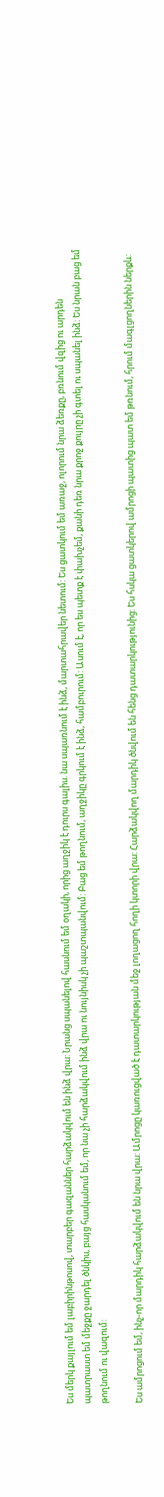Ես մերկ քայլում եմ լաբիրինթոսով, տարբեր գազաններ հարձակվում են ինձ վրա: Նրանց սպանելով հասնում եմ օղակի, որից աղջիկ է դուրս գալիս. նա սպառնում է ինձ, մարտահրավեր նետում: Ես ցատկում եմ առաջ, ոլորում նրա ձեռքը, բռնում վզից ու արդեն պատրաստ եմ մեջքը ջարդել ծնկիս, բայց հասկանում եմ, որ նա չի հարձակվում ինձ վրա ու նույնիսկ չի պաշտպանվում: Բաց եմ թողնում, աղջիկը գրկում է ինձ, համբուրում: Ասում է, որ ես պետք է փախչեմ, քանի դեռ նրա քրոջ քույրը չի գտել ու սպանել ինձ: Ես նրան բաց եմ թողնում ու վազում:

Ես ամրոցում եմ, ինչ-որ մարդիկ հարձակվում են նրա վրա: Ամրոցը կառուցված է դատարկության մեջ լողացող հողի կտորի վրա: Հարձակվող մարդիկ ծնվում են հենց դատարկությունից: Ես հսկա ցատկերով ամրոցի պատից պատ եմ թռնում, հրում մագլցողներին ներքև: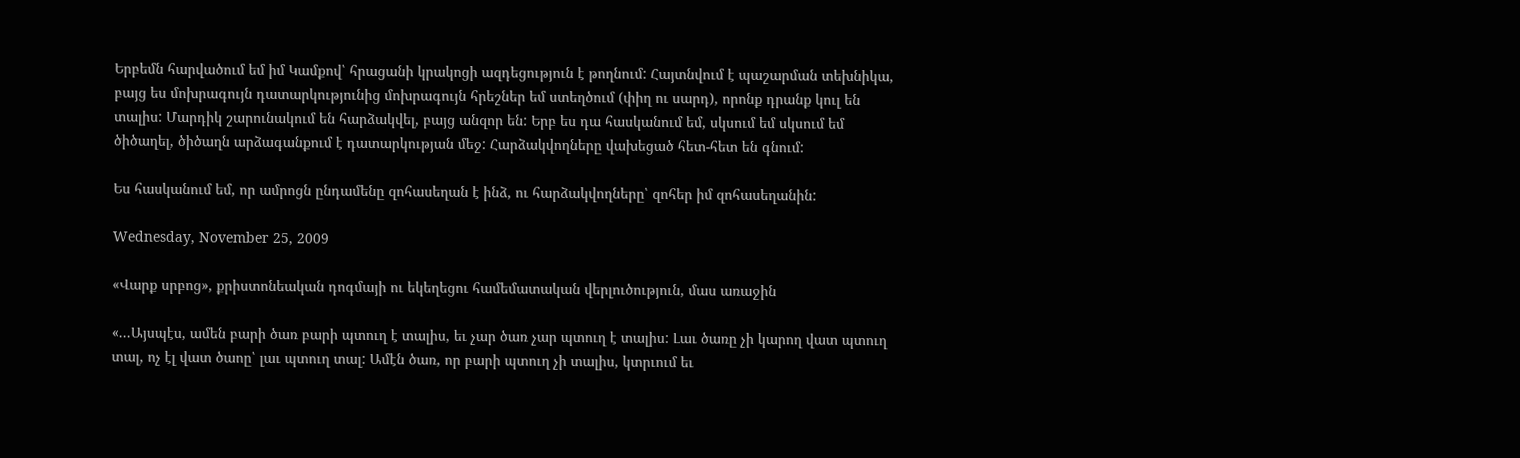Երբեմն հարվածում եմ իմ Կամքով՝ հրացանի կրակոցի ազդեցություն է թողնում: Հայտնվում է պաշարման տեխնիկա, բայց ես մոխրագույն դատարկությունից մոխրագույն հրեշներ եմ ստեղծում (փիղ ու սարդ), որոնք դրանք կուլ են տալիս: Մարդիկ շարունակում են հարձակվել, բայց անզոր են: Երբ ես դա հասկանում եմ, սկսում եմ սկսում եմ ծիծաղել, ծիծաղն արձագանքում է դատարկության մեջ: Հարձակվողները վախեցած հետ-հետ են գնում:

Ես հասկանում եմ, որ ամրոցն ընդամենը զոհասեղան է ինձ, ու հարձակվողները՝ զոհեր իմ զոհասեղանին:

Wednesday, November 25, 2009

«Վարք սրբոց», քրիստոնեական դոգմայի ու եկեղեցու համեմատական վերլուծություն, մաս առաջին

«...Այսպէս, ամեն բարի ծառ բարի պտուղ է տալիս, եւ չար ծառ չար պտուղ է տալիս: Լաւ ծառը չի կարող վատ պտուղ տալ, ոչ էլ վատ ծաոը՝ լաւ պտուղ տալ: Ամէն ծառ, որ բարի պտուղ չի տալիս, կտրւում եւ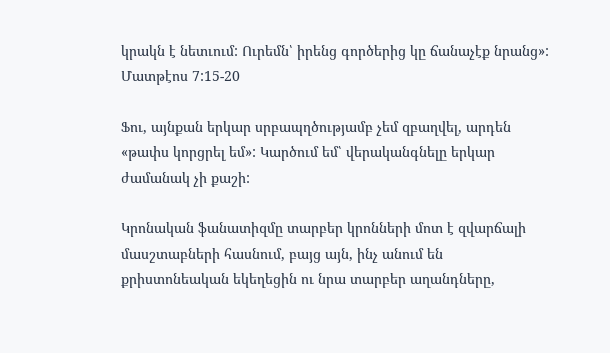կրակն է նետւում: Ուրեմն՝ իրենց գործերից կը ճանաչէք նրանց»:
Մատթէոս 7:15-20

Ֆու, այնքան երկար սրբապղծությամբ չեմ զբաղվել, արդեն «թափս կորցրել եմ»: Կարծում եմ՝ վերականգնելը երկար ժամանակ չի քաշի:

Կրոնական ֆանատիզմը տարբեր կրոնների մոտ է զվարճալի մասշտաբների հասնում, բայց այն, ինչ անում են քրիստոնեական եկեղեցին ու նրա տարբեր աղանդները,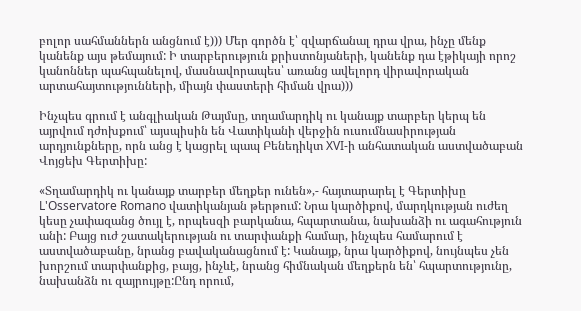բոլոր սահմաններն անցնում է))) Մեր գործն է՝ զվարճանալ դրա վրա, ինչը մենք կանենք այս թեմայում: Ի տարբերություն քրիստոնյաների, կանենք դա էթիկայի որոշ կանոններ պահպանելով, մասնավորապես՝ առանց ավելորդ վիրավորական արտահայտությունների, միայն փաստերի հիման վրա)))

Ինչպես գրում է անգլիական Թայմսը, տղամարդիկ ու կանայք տարբեր կերպ են այրվում դժոխքում՝ այսպիսին են Վատիկանի վերջին ուսումնասիրության արդյունքները, որն անց է կացրել պապ Բենեդիկտ XVI-ի անհատական աստվածաբան Վոյցեխ Գերտիխը:

«Տղամարդիկ ու կանայք տարբեր մեղքեր ունեն»,- հայտարարել է Գերտիխը L'Osservatore Romano վատիկանյան թերթում: Նրա կարծիքով, մարդկության ուժեղ կեսը չափազանց ծույլ է, որպեսզի բարկանա, հպարտանա, նախանձի ու ագահություն անի: Բայց ուժ շատակերության ու տարփանքի համար, ինչպես համարում է աստվածաբանը, նրանց բավականացնում է: Կանայք, նրա կարծիքով, նույնպես չեն խորշում տարփանքից, բայց, ինչևէ, նրանց հիմնական մեղքերն են՝ հպարտությունը, նախանձն ու զայրույթը:Ընդ որում,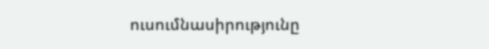ուսումնասիրությունը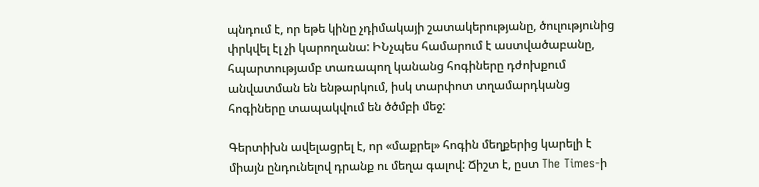պնդում է, որ եթե կինը չդիմակայի շատակերությանը, ծուլությունից փրկվել էլ չի կարողանա: ԻՆչպես համարում է աստվածաբանը, հպարտությամբ տառապող կանանց հոգիները դժոխքում անվատման են ենթարկում, իսկ տարփոտ տղամարդկանց հոգիները տապակվում են ծծմբի մեջ:

Գերտիխն ավելացրել է, որ «մաքրել» հոգին մեղքերից կարելի է միայն ընդունելով դրանք ու մեղա գալով: Ճիշտ է, ըստ The Times-ի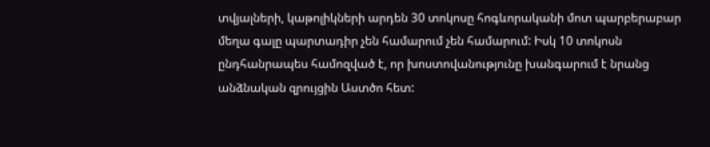տվյալների, կաթոլիկների արդեն 30 տոկոսը հոգևորականի մոտ պարբերաբար մեղա գալը պարտադիր չեն համարում չեն համարում: Իսկ 10 տոկոսն ընդհանրապես համոզված է, որ խոստովանությունը խանգարում է նրանց անձնական զրույցին Աստծո հետ: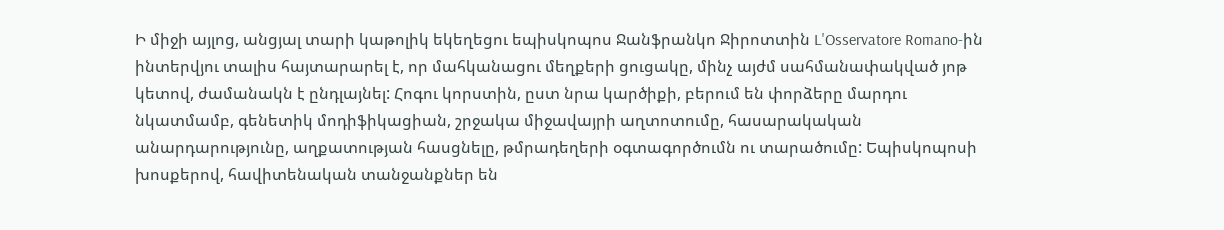Ի միջի այլոց, անցյալ տարի կաթոլիկ եկեղեցու եպիսկոպոս Ջանֆրանկո Ջիրոտտին L'Osservatore Romano-ին ինտերվյու տալիս հայտարարել է, որ մահկանացու մեղքերի ցուցակը, մինչ այժմ սահմանափակված յոթ կետով, ժամանակն է ընդլայնել: Հոգու կորստին, ըստ նրա կարծիքի, բերում են փորձերը մարդու նկատմամբ, գենետիկ մոդիֆիկացիան, շրջակա միջավայրի աղտոտումը, հասարակական անարդարությունը, աղքատության հասցնելը, թմրադեղերի օգտագործումն ու տարածումը: Եպիսկոպոսի խոսքերով, հավիտենական տանջանքներ են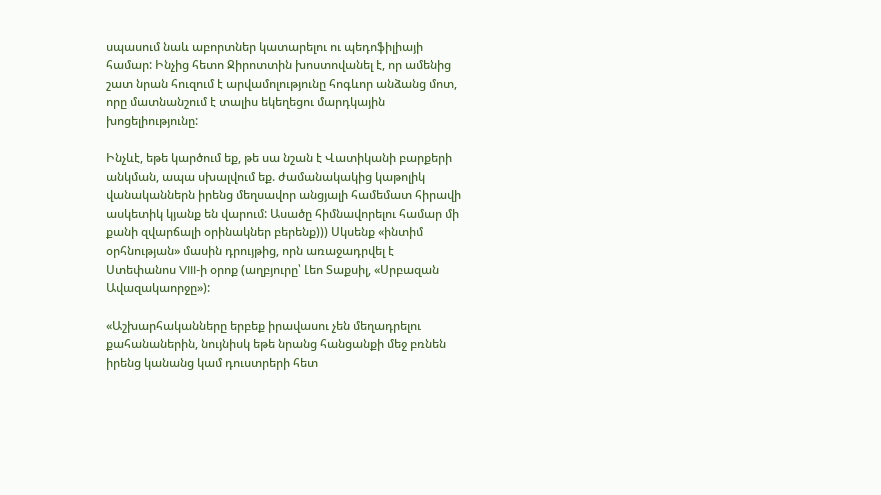սպասում նաև աբորտներ կատարելու ու պեդոֆիլիայի համար: Ինչից հետո Ջիրոտտին խոստովանել է, որ ամենից շատ նրան հուզում է արվամոլությունը հոգևոր անձանց մոտ, որը մատնանշում է տալիս եկեղեցու մարդկային խոցելիությունը:

Ինչևէ, եթե կարծում եք, թե սա նշան է Վատիկանի բարքերի անկման, ապա սխալվում եք. ժամանակակից կաթոլիկ վանականներն իրենց մեղսավոր անցյալի համեմատ հիրավի ասկետիկ կյանք են վարում: Ասածը հիմնավորելու համար մի քանի զվարճալի օրինակներ բերենք))) Սկսենք «ինտիմ օրհնության» մասին դրույթից, որն առաջադրվել է Ստեփանոս VIII-ի օրոք (աղբյուրը՝ Լեո Տաքսիլ, «Սրբազան Ավազակաորջը»):

«Աշխարհականները երբեք իրավասու չեն մեղադրելու քահանաներին, նույնիսկ եթե նրանց հանցանքի մեջ բռնեն իրենց կանանց կամ դուստրերի հետ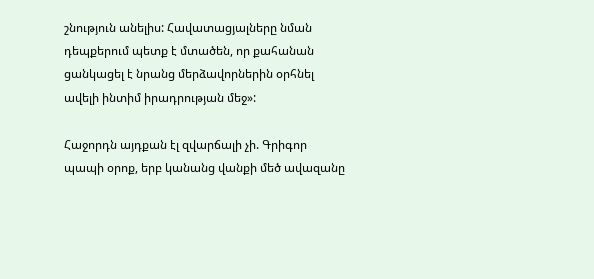շնություն անելիս: Հավատացյալները նման դեպքերում պետք է մտածեն, որ քահանան ցանկացել է նրանց մերձավորներին օրհնել ավելի ինտիմ իրադրության մեջ»:

Հաջորդն այդքան էլ զվարճալի չի. Գրիգոր պապի օրոք, երբ կանանց վանքի մեծ ավազանը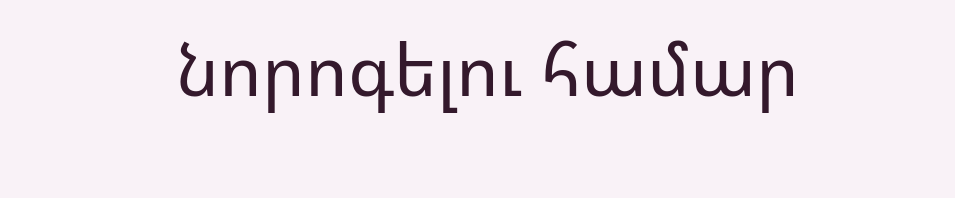նորոգելու համար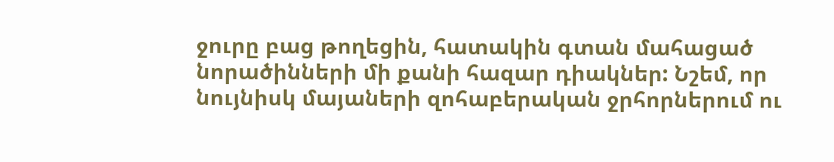ջուրը բաց թողեցին, հատակին գտան մահացած նորածինների մի քանի հազար դիակներ: Նշեմ, որ նույնիսկ մայաների զոհաբերական ջրհորներում ու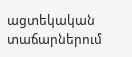ացտեկական տաճարներում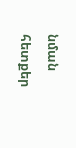նման հետքեր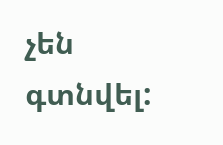չեն գտնվել: